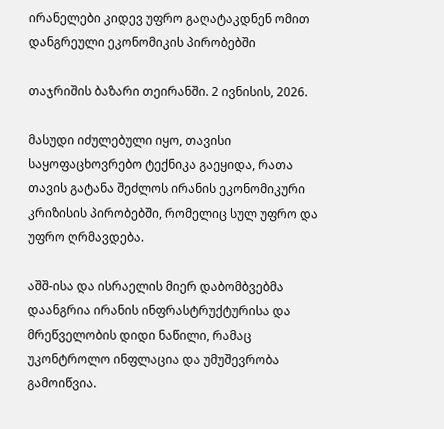ირანელები კიდევ უფრო გაღატაკდნენ ომით დანგრეული ეკონომიკის პირობებში

თაჯრიშის ბაზარი თეირანში. 2 ივნისის, 2026.

მასუდი იძულებული იყო, თავისი საყოფაცხოვრებო ტექნიკა გაეყიდა, რათა თავის გატანა შეძლოს ირანის ეკონომიკური კრიზისის პირობებში, რომელიც სულ უფრო და უფრო ღრმავდება.

აშშ-ისა და ისრაელის მიერ დაბომბვებმა დაანგრია ირანის ინფრასტრუქტურისა და მრეწველობის დიდი ნაწილი, რამაც უკონტროლო ინფლაცია და უმუშევრობა გამოიწვია.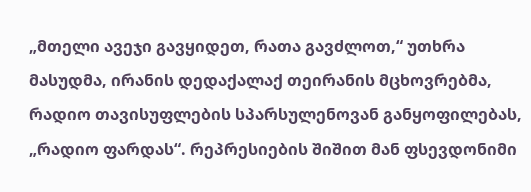„მთელი ავეჯი გავყიდეთ, რათა გავძლოთ,“ უთხრა მასუდმა, ირანის დედაქალაქ თეირანის მცხოვრებმა, რადიო თავისუფლების სპარსულენოვან განყოფილებას, „რადიო ფარდას“. რეპრესიების შიშით მან ფსევდონიმი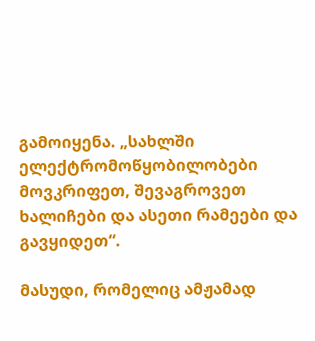გამოიყენა. „სახლში ელექტრომოწყობილობები მოვკრიფეთ, შევაგროვეთ ხალიჩები და ასეთი რამეები და გავყიდეთ“.

მასუდი, რომელიც ამჟამად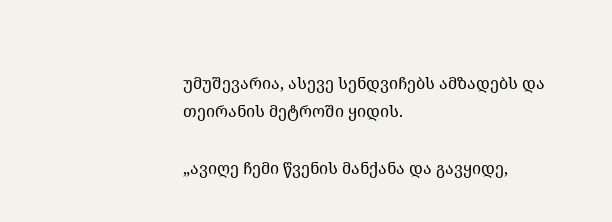უმუშევარია, ასევე სენდვიჩებს ამზადებს და თეირანის მეტროში ყიდის.

„ავიღე ჩემი წვენის მანქანა და გავყიდე,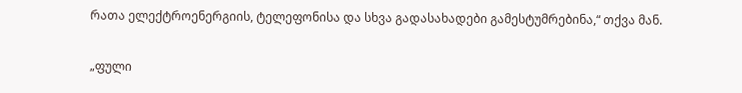რათა ელექტროენერგიის, ტელეფონისა და სხვა გადასახადები გამესტუმრებინა,“ თქვა მან.

„ფული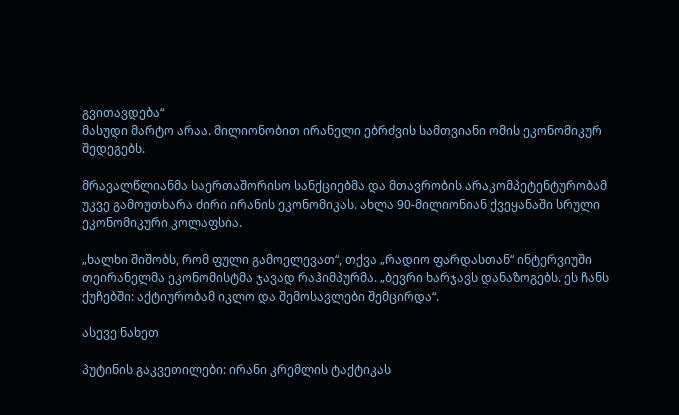გვითავდება“
მასუდი მარტო არაა. მილიონობით ირანელი ებრძვის სამთვიანი ომის ეკონომიკურ შედეგებს.

მრავალწლიანმა საერთაშორისო სანქციებმა და მთავრობის არაკომპეტენტურობამ უკვე გამოუთხარა ძირი ირანის ეკონომიკას. ახლა 90-მილიონიან ქვეყანაში სრული ეკონომიკური კოლაფსია.

„ხალხი შიშობს, რომ ფული გამოელევათ“, თქვა „რადიო ფარდასთან“ ინტერვიუში თეირანელმა ეკონომისტმა ჯავად რაჰიმპურმა. „ბევრი ხარჯავს დანაზოგებს. ეს ჩანს ქუჩებში: აქტიურობამ იკლო და შემოსავლები შემცირდა“.

ასევე ნახეთ

პუტინის გაკვეთილები: ირანი კრემლის ტაქტიკას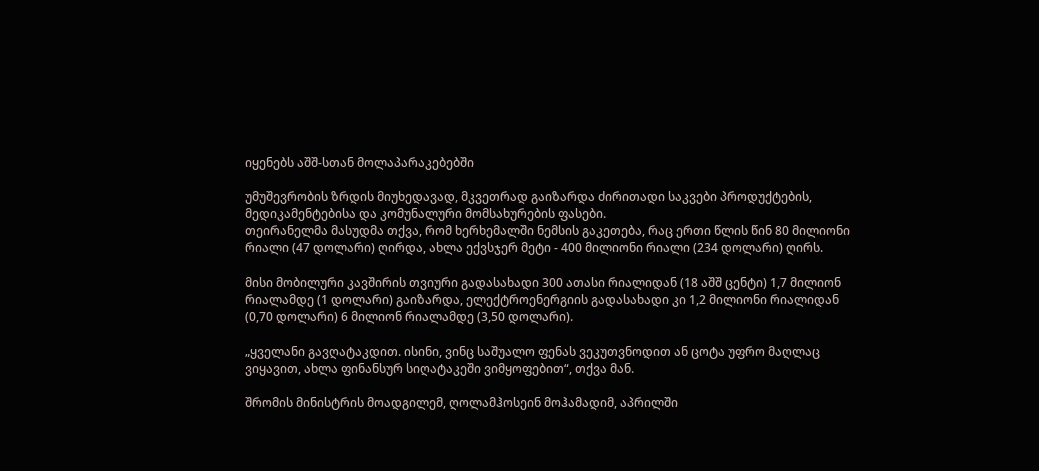იყენებს აშშ-სთან მოლაპარაკებებში

უმუშევრობის ზრდის მიუხედავად, მკვეთრად გაიზარდა ძირითადი საკვები პროდუქტების, მედიკამენტებისა და კომუნალური მომსახურების ფასები.
თეირანელმა მასუდმა თქვა, რომ ხერხემალში ნემსის გაკეთება, რაც ერთი წლის წინ 80 მილიონი რიალი (47 დოლარი) ღირდა, ახლა ექვსჯერ მეტი - 400 მილიონი რიალი (234 დოლარი) ღირს.

მისი მობილური კავშირის თვიური გადასახადი 300 ათასი რიალიდან (18 აშშ ცენტი) 1,7 მილიონ რიალამდე (1 დოლარი) გაიზარდა, ელექტროენერგიის გადასახადი კი 1,2 მილიონი რიალიდან (0,70 დოლარი) 6 მილიონ რიალამდე (3,50 დოლარი).

„ყველანი გავღატაკდით. ისინი, ვინც საშუალო ფენას ვეკუთვნოდით ან ცოტა უფრო მაღლაც ვიყავით, ახლა ფინანსურ სიღატაკეში ვიმყოფებით“, თქვა მან.

შრომის მინისტრის მოადგილემ, ღოლამჰოსეინ მოჰამადიმ, აპრილში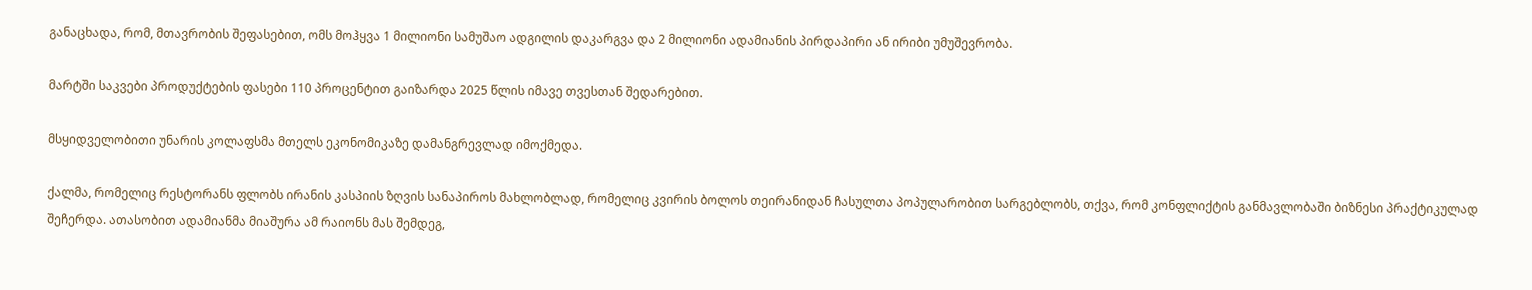განაცხადა, რომ, მთავრობის შეფასებით, ომს მოჰყვა 1 მილიონი სამუშაო ადგილის დაკარგვა და 2 მილიონი ადამიანის პირდაპირი ან ირიბი უმუშევრობა.

მარტში საკვები პროდუქტების ფასები 110 პროცენტით გაიზარდა 2025 წლის იმავე თვესთან შედარებით.

მსყიდველობითი უნარის კოლაფსმა მთელს ეკონომიკაზე დამანგრევლად იმოქმედა.

ქალმა, რომელიც რესტორანს ფლობს ირანის კასპიის ზღვის სანაპიროს მახლობლად, რომელიც კვირის ბოლოს თეირანიდან ჩასულთა პოპულარობით სარგებლობს, თქვა, რომ კონფლიქტის განმავლობაში ბიზნესი პრაქტიკულად შეჩერდა. ათასობით ადამიანმა მიაშურა ამ რაიონს მას შემდეგ,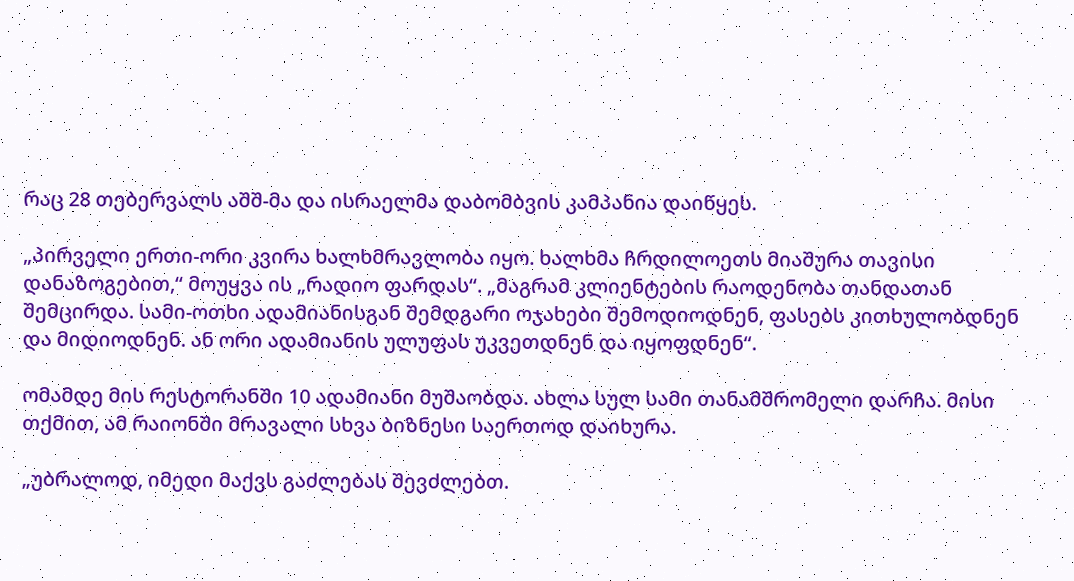რაც 28 თებერვალს აშშ-მა და ისრაელმა დაბომბვის კამპანია დაიწყეს.

„პირველი ერთი-ორი კვირა ხალხმრავლობა იყო. ხალხმა ჩრდილოეთს მიაშურა თავისი დანაზოგებით,“ მოუყვა ის „რადიო ფარდას“. „მაგრამ კლიენტების რაოდენობა თანდათან შემცირდა. სამი-ოთხი ადამიანისგან შემდგარი ოჯახები შემოდიოდნენ, ფასებს კითხულობდნენ და მიდიოდნენ. ან ორი ადამიანის ულუფას უკვეთდნენ და იყოფდნენ“.

ომამდე მის რესტორანში 10 ადამიანი მუშაობდა. ახლა სულ სამი თანამშრომელი დარჩა. მისი თქმით, ამ რაიონში მრავალი სხვა ბიზნესი საერთოდ დაიხურა.

„უბრალოდ, იმედი მაქვს გაძლებას შევძლებთ.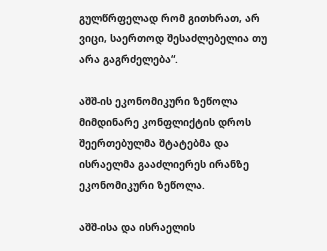გულწრფელად რომ გითხრათ, არ ვიცი, საერთოდ შესაძლებელია თუ არა გაგრძელება“.

აშშ-ის ეკონომიკური ზეწოლა
მიმდინარე კონფლიქტის დროს შეერთებულმა შტატებმა და ისრაელმა გააძლიერეს ირანზე ეკონომიკური ზეწოლა.

აშშ-ისა და ისრაელის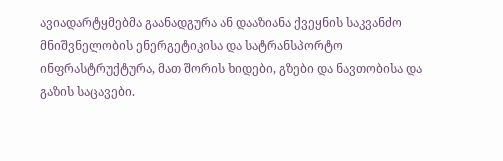ავიადარტყმებმა გაანადგურა ან დააზიანა ქვეყნის საკვანძო მნიშვნელობის ენერგეტიკისა და სატრანსპორტო ინფრასტრუქტურა, მათ შორის ხიდები, გზები და ნავთობისა და გაზის საცავები.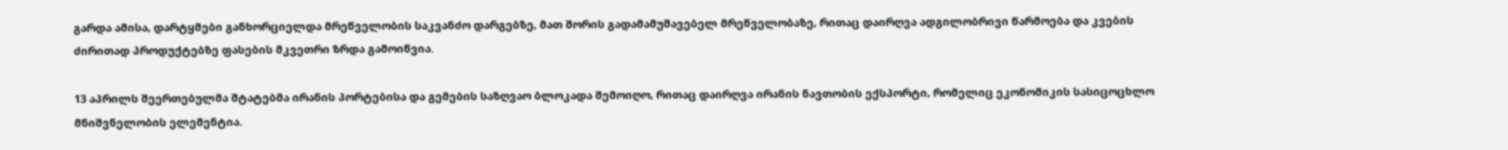გარდა ამისა, დარტყმები განხორციელდა მრეწველობის საკვანძო დარგებზე, მათ შორის გადამამუშავებელ მრეწველობაზე, რითაც დაირღვა ადგილობრივი წარმოება და კვების ძირითად პროდუქტებზე ფასების მკვეთრი ზრდა გამოიწვია.

13 აპრილს შეერთებულმა შტატებმა ირანის პორტებისა და გემების საზღვაო ბლოკადა შემოიღო, რითაც დაირღვა ირანის ნავთობის ექსპორტი, რომელიც ეკონომიკის სასიცოცხლო მნიშვნელობის ელემენტია.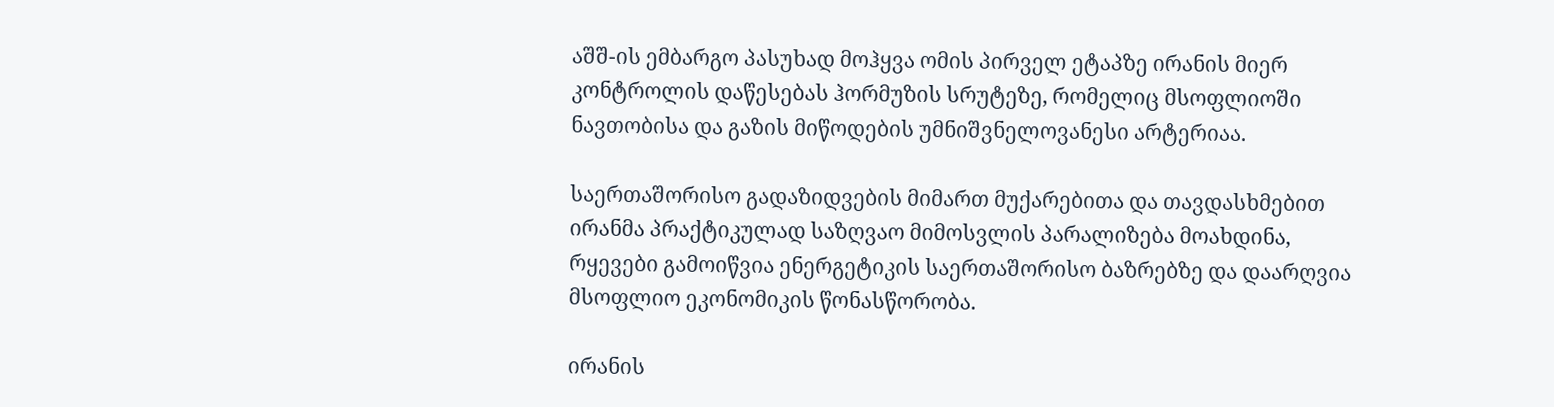აშშ-ის ემბარგო პასუხად მოჰყვა ომის პირველ ეტაპზე ირანის მიერ კონტროლის დაწესებას ჰორმუზის სრუტეზე, რომელიც მსოფლიოში ნავთობისა და გაზის მიწოდების უმნიშვნელოვანესი არტერიაა.

საერთაშორისო გადაზიდვების მიმართ მუქარებითა და თავდასხმებით ირანმა პრაქტიკულად საზღვაო მიმოსვლის პარალიზება მოახდინა, რყევები გამოიწვია ენერგეტიკის საერთაშორისო ბაზრებზე და დაარღვია მსოფლიო ეკონომიკის წონასწორობა.

ირანის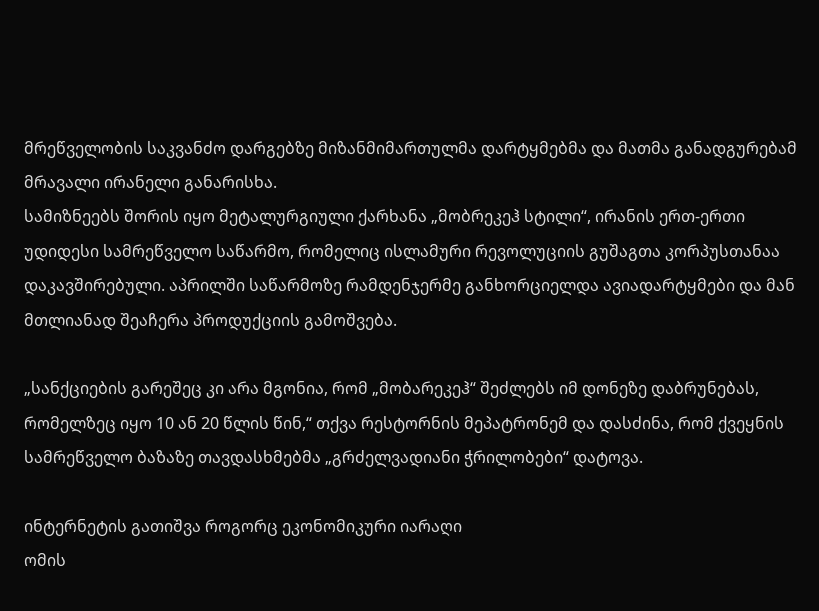მრეწველობის საკვანძო დარგებზე მიზანმიმართულმა დარტყმებმა და მათმა განადგურებამ მრავალი ირანელი განარისხა.
სამიზნეებს შორის იყო მეტალურგიული ქარხანა „მობრეკეჰ სტილი“, ირანის ერთ-ერთი უდიდესი სამრეწველო საწარმო, რომელიც ისლამური რევოლუციის გუშაგთა კორპუსთანაა დაკავშირებული. აპრილში საწარმოზე რამდენჯერმე განხორციელდა ავიადარტყმები და მან მთლიანად შეაჩერა პროდუქციის გამოშვება.

„სანქციების გარეშეც კი არა მგონია, რომ „მობარეკეჰ“ შეძლებს იმ დონეზე დაბრუნებას, რომელზეც იყო 10 ან 20 წლის წინ,“ თქვა რესტორნის მეპატრონემ და დასძინა, რომ ქვეყნის სამრეწველო ბაზაზე თავდასხმებმა „გრძელვადიანი ჭრილობები“ დატოვა.

ინტერნეტის გათიშვა როგორც ეკონომიკური იარაღი
ომის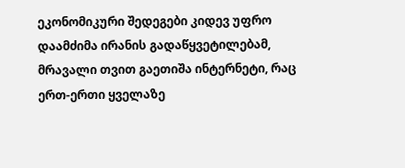ეკონომიკური შედეგები კიდევ უფრო დაამძიმა ირანის გადაწყვეტილებამ, მრავალი თვით გაეთიშა ინტერნეტი, რაც ერთ-ერთი ყველაზე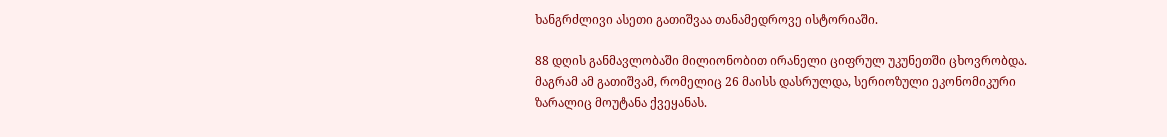ხანგრძლივი ასეთი გათიშვაა თანამედროვე ისტორიაში.

88 დღის განმავლობაში მილიონობით ირანელი ციფრულ უკუნეთში ცხოვრობდა. მაგრამ ამ გათიშვამ, რომელიც 26 მაისს დასრულდა, სერიოზული ეკონომიკური ზარალიც მოუტანა ქვეყანას.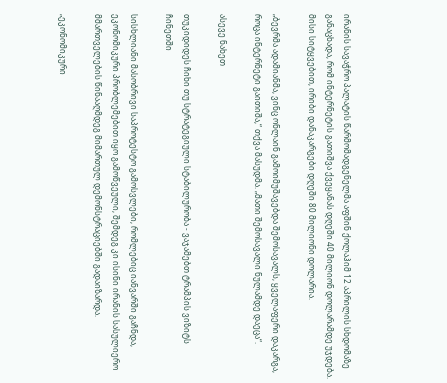ირანის სავაჭრო პალატის წარმომადგენელმა აფშინ ქოლაჰიმ 12 აპრილის სხდომაზე განაცხადა, რომ ინტერნეტის გათიშვა ქვეყანას დღეში 40 მილიონ დოლარამდე უჯდება. მისი სიტყვებით, ირიბი დანაკარგები დღეში 80 მილიონი დოლარია.

„ბევრმა ადამიანმა, ვინც ონლაინ გამოიმუშავებდა შემოსავალს, ყველაფერი დაკარგა, როცა ინტერნეტი გაითიშა,“ თქვა მასუდმა. „მათი შემოსავალი ნულამდე დაეცა“.

ასევე ნახეთ

თუკიდიდეს ჩიხი თუ სტრატეგიული სტაბილურობა - ვაჯამებთ ტრამპის ვიზიტს ჩინეთში

სისხლიანი მასობრივი საპროტესტო გამოსვლები, რომლებიც იანვარში გაჩნდა, ეკონომიკური პრობლემებით იყო გამოწვეული, შემდეგ კი ისინი ირანის სასულიერო მმართველების წინააღმდეგ მიმართულ დემონსტრაციებში გადაიზარდა.

„ეკონომიკური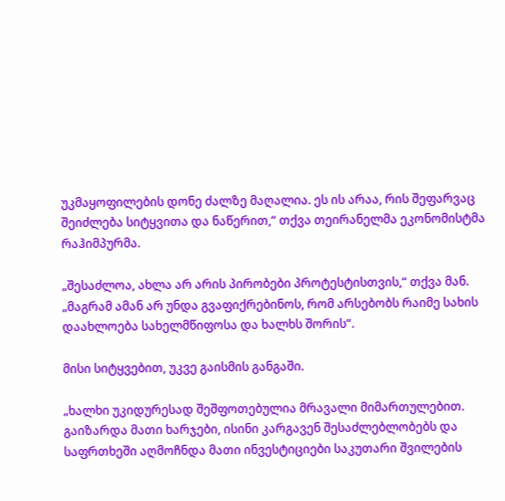უკმაყოფილების დონე ძალზე მაღალია. ეს ის არაა, რის შეფარვაც შეიძლება სიტყვითა და ნაწერით,“ თქვა თეირანელმა ეკონომისტმა რაჰიმპურმა.

„შესაძლოა, ახლა არ არის პირობები პროტესტისთვის,“ თქვა მან. „მაგრამ ამან არ უნდა გვაფიქრებინოს, რომ არსებობს რაიმე სახის დაახლოება სახელმწიფოსა და ხალხს შორის“.

მისი სიტყვებით, უკვე გაისმის განგაში.

„ხალხი უკიდურესად შეშფოთებულია მრავალი მიმართულებით. გაიზარდა მათი ხარჯები, ისინი კარგავენ შესაძლებლობებს და საფრთხეში აღმოჩნდა მათი ინვესტიციები საკუთარი შვილების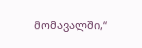მომავალში,“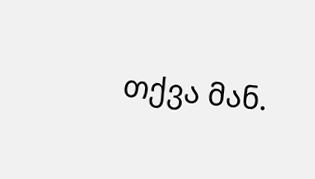თქვა მან.